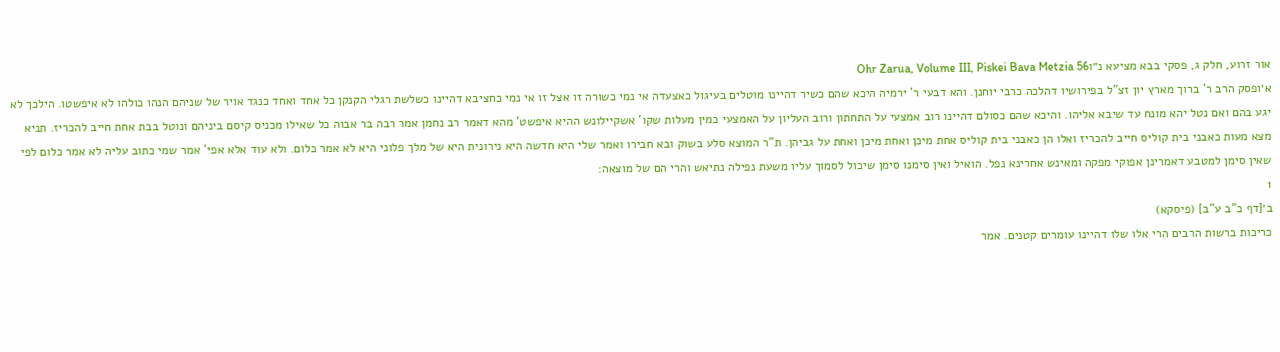אור זרוע, חלק ג, פסקי בבא מציעא נ״וOhr Zarua, Volume III, Piskei Bava Metzia 56
א׳ופסק הרב ר' ברוך מארץ יון זצ"ל בפירושיו דהלכה כרבי יוחנן. והא דבעי ר' ירמיה היכא שהם כשיר דהיינו מוטלים בעיגול כאצעדה אי נמי כשורה זו אצל זו אי נמי כחציבא דהיינו כשלשת רגלי הקנקן כל אחד ואחד כנגד אויר של שניהם הנהו כולהו לא איפשטו. הילכך לא יגע בהם ואם נטל יהא מונח עד שיבא אליהו. והיכא שהם כסולם דהיינו רוב אמצעי על התחתון ורוב העליון על האמצעי כמין מעלות שקו' אשקיילונש ההיא איפשט' מהא דאמר רב נחמן אמר רבה בר אבוה כל שאילו מכניס קיסם ביניהם ונוטל בבת אחת חייב להכריז. תניא מצא מעות כאבני בית קוליס חייב להכריז ואלו הן כאבני בית קוליס אחת מיכן ואחת מיכן ואחת על גביהן. ת"ר המוצא סלע בשוק ובא חבירו ואמר שלי היא חדשה היא נירונית היא של מלך פלוני היא לא אמר כלום. ולא עוד אלא אפי' אמר שמי כתוב עליה לא אמר כלום לפי שאין סימן למטבע דאמרינן אפוקי מפקה ומאינש אחרינא נפל. הואיל ואין סימנו סימן שיכול לסמוך עליו משעת נפילה נתיאש והרי הם של מוצאה:
1
ב׳[דף כ"ב ע"ב] (פיסקא)
כריכות ברשות הרבים הרי אלו שלו דהיינו עומרים קטנים. אמר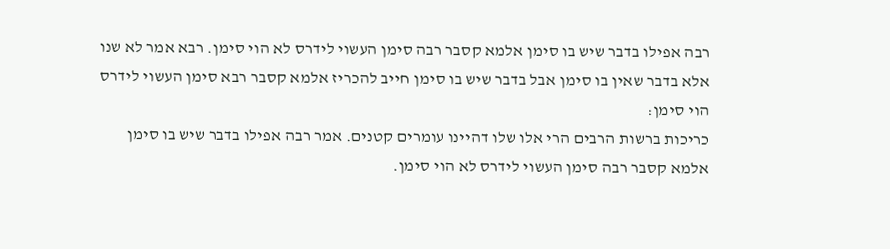רבה אפילו בדבר שיש בו סימן אלמא קסבר רבה סימן העשוי לידרס לא הוי סימן. רבא אמר לא שנו אלא בדבר שאין בו סימן אבל בדבר שיש בו סימן חייב להכריז אלמא קסבר רבא סימן העשוי לידרס הוי סימן:
כריכות ברשות הרבים הרי אלו שלו דהיינו עומרים קטנים. אמר רבה אפילו בדבר שיש בו סימן אלמא קסבר רבה סימן העשוי לידרס לא הוי סימן.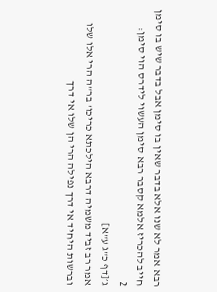רבא אמר לא שנו אלא בדבר שאין בו סימן אבל בדבר שיש בו סימן חייב להכריז אלמא קסבר רבא סימן העשוי לידרס הוי סימן:
2
ג׳[דף כ"ג ע"א]
אמר רב זביד משמיה דרבא הילכתא כריכו' בר"ה הרי אלו שלו וברשות היחיד אי דרך נפילה הרי הן שלו אי דרך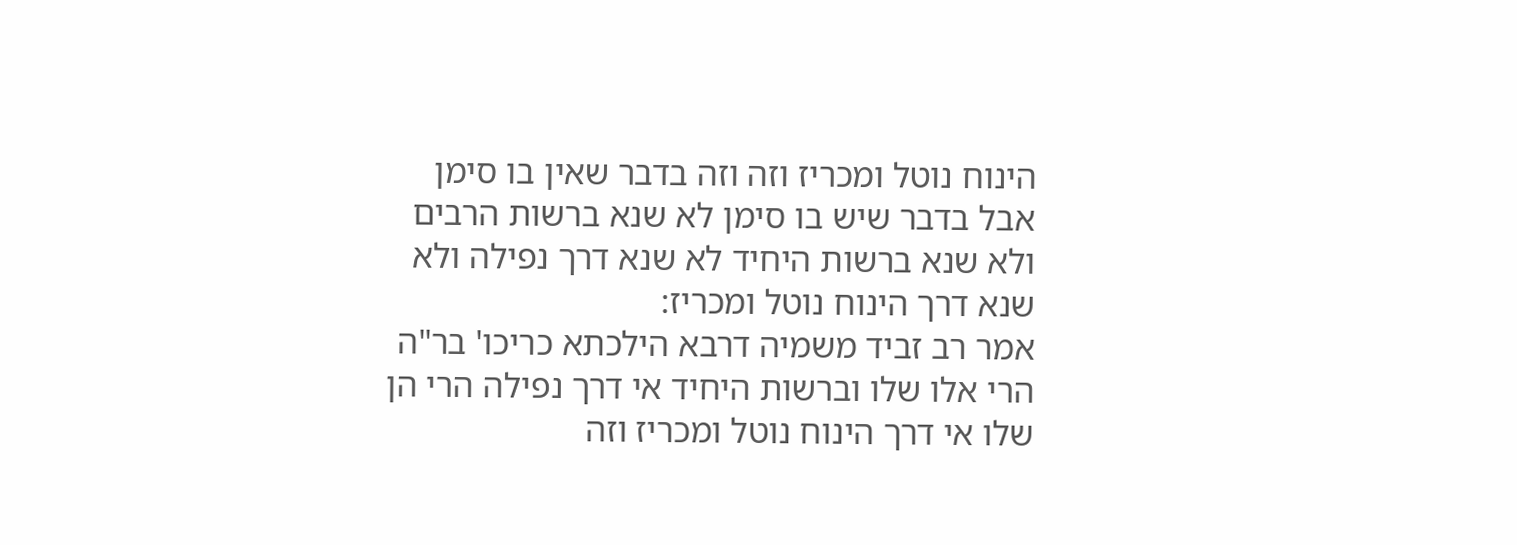הינוח נוטל ומכריז וזה וזה בדבר שאין בו סימן אבל בדבר שיש בו סימן לא שנא ברשות הרבים ולא שנא ברשות היחיד לא שנא דרך נפילה ולא שנא דרך הינוח נוטל ומכריז:
אמר רב זביד משמיה דרבא הילכתא כריכו' בר"ה הרי אלו שלו וברשות היחיד אי דרך נפילה הרי הן שלו אי דרך הינוח נוטל ומכריז וזה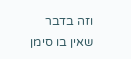וזה בדבר שאין בו סימן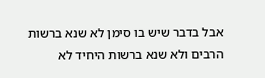אבל בדבר שיש בו סימן לא שנא ברשות הרבים ולא שנא ברשות היחיד לא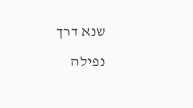שנא דרך נפילה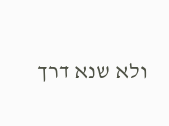ולא שנא דרך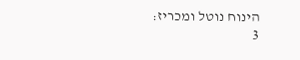הינוח נוטל ומכריז:
3